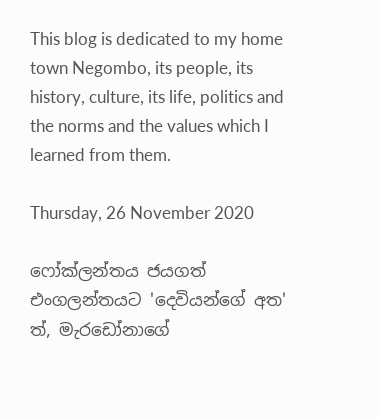This blog is dedicated to my home town Negombo, its people, its history, culture, its life, politics and the norms and the values which I learned from them.

Thursday, 26 November 2020

ෆෝක්ලන්තය ජයගත් එංගලන්තයට 'දෙවියන්ගේ අත' ත්, මැරඩෝනාගේ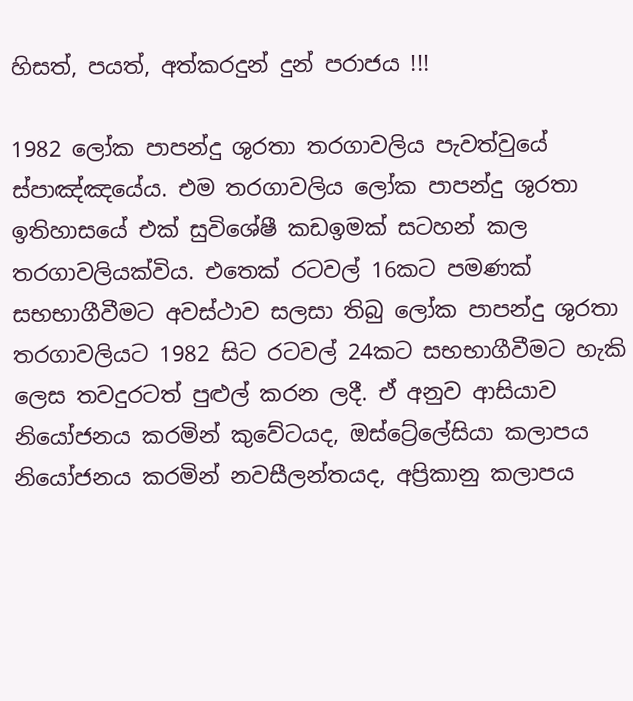හිසත්, පයත්, අත්කරදුන් දුන් පරාජය !!!

1982 ලෝක පාපන්දු ශුරතා තරගාවලිය පැවත්වුයේ ස්පාඤ්ඤයේය. එම තරගාවලිය ලෝක පාපන්දු ශුරතා ඉතිහාසයේ එක් සුවිශේෂී කඩඉමක් සටහන් කල තරගාවලියක්විය. එතෙක් රටවල් 16කට පමණක් සභභාගීවීමට අවස්ථාව සලසා තිබු ලෝක පාපන්දු ශුරතා තරගාවලියට 1982 සිට රටවල් 24කට සභභාගීවීමට හැකි ලෙස තවදුරටත් පුළුල් කරන ලදී. ඒ අනුව ආසියාව නියෝජනය කරමින් කුවේටයද, ඔස්ට්‍රේලේසියා කලාපය නියෝජනය කරමින් නවසීලන්තයද, අප්‍රිකානු කලාපය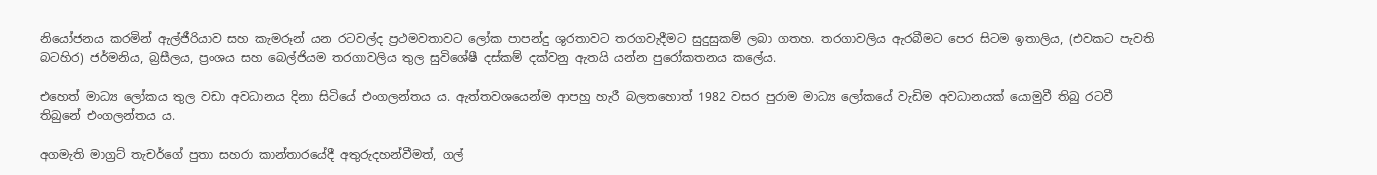නියෝජනය කරමින් ඇල්ජීරියාව සහ කැමරූන් යන රටවල්ද ප්‍රථමවතාවට ලෝක පාපන්දු ශුරතාවට තරගවැදීමට සුදුසුකම් ලබා ගතහ. තරගාවලිය ඇරබීමට පෙර සිටම ඉතාලිය, (එවකට පැවති බටහිර) ජර්මනිය, බ්‍රසීලය, ප්‍රංශය සහ බෙල්ජියම තරගාවලිය තුල සුවිශේෂී දස්කම් දක්වනු ඇතයි යන්න පුරෝකතනය කලේය.

එහෙත් මාධ්‍ය ලෝකය තුල වඩා අවධානය දිනා සිටියේ එංගලන්තය ය. ඇත්තවශයෙන්ම ආපහු හැරී බලතහොත් 1982 වසර පුරාම මාධ්‍ය ලෝකයේ වැඩිම අවධානයක් යොමුවී තිබු රටවී තිබුනේ එංගලන්තය ය.

අගමැති මාග්‍රට් තැචර්ගේ පුතා සහරා කාන්තාරයේදී අතුරුදහන්වීමත්, ගල්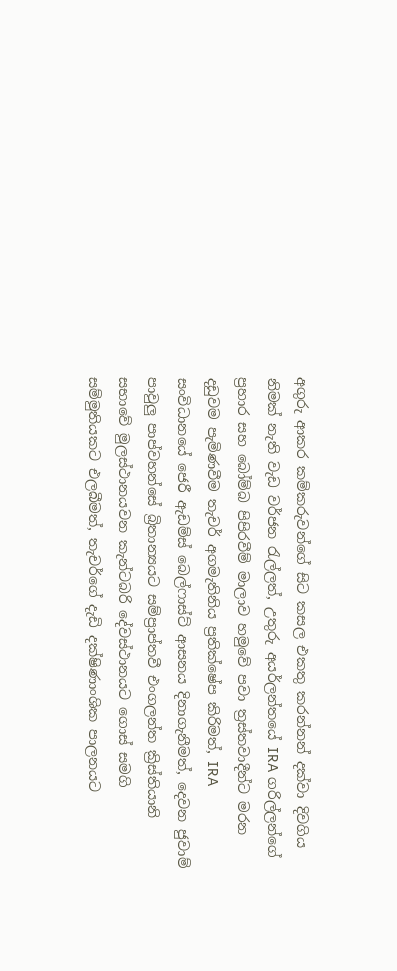අගුරු ආකර කම්කරුවන්ගේ සිට කසල එකතු කරන්නන් දක්වා දිවගිය නිමක් නැති වැඩ වර්ජන රැල්ලත්, උතුරු අයර්ලන්තයේ IRA ගරිල්ලන්ගේ ප්‍රහාර සහ බෝම්බ පිපිරවීම් මාලාව හමුවේ පවා ත්‍රස්තවාදීන්ට මරන දඩුවම පැමිණවීම තැචර් අගමැතිනිය ප්‍රතික්ෂේප කිරිමත්, IRA සංවිධානයේ ජෙරී ඇඩම්ස් බෙල්ෆාස්ට් ආසනය දිනාගැනීමත්, දෙවන ජුවාම් පාවුලු පාප්වහන්සේ බ්‍රිතාන්‍යයට සම්ප්‍රාප්තවී එංගලන්ත ක්‍රිස්තියානි සභාවේ මුලස්ථානයවන කැන්ටබරි දේවස්ථානයට ගොස් සමගි සම්මුතියකට එලබීමත්, තැචර්ගේ දැඩි දක්ෂිණාංශික පාලනයට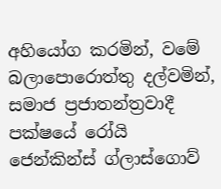අහියෝග කරමින්, වමේ බලාපොරොත්තු දල්වමින්, සමාජ ප්‍රජාතන්ත්‍රවාදී පක්ෂයේ රෝයි ජෙන්කින්ස් ග්ලාස්ගොව්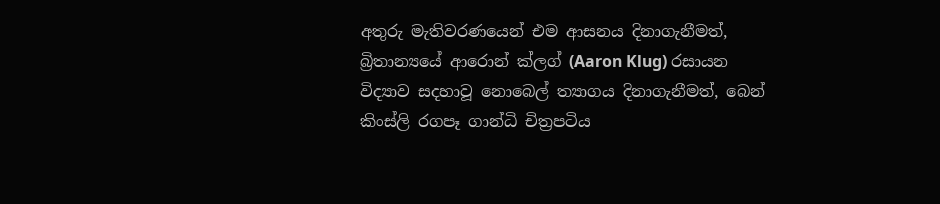අතුරු මැතිවරණයෙන් එම ආසනය දිනාගැනීමත්, බ්‍රිතාන්‍යයේ ආරොන් ක්ලග් (Aaron Klug) රසායන විද්‍යාව සදහාවූ නොබෙල් ත්‍යාගය දිනාගැනීමත්, බෙන් කිංස්ලි රගපෑ ගාන්ධි චිත්‍රපටිය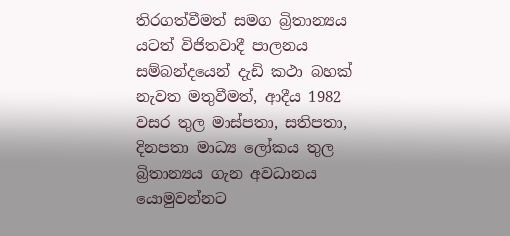තිරගත්වීමත් සමග බ්‍රිතාන්‍යය යටත් විජිතවාදී පාලනය සම්බන්දයෙන් දැඩි කථා බහක් නැවත මතුවීමත්, ආදීය 1982 වසර තුල මාස්පතා, සතිපතා, දිනපතා මාධ්‍ය ලෝකය තුල බ්‍රිතාන්‍යය ගැන අවධානය යොමුවන්නට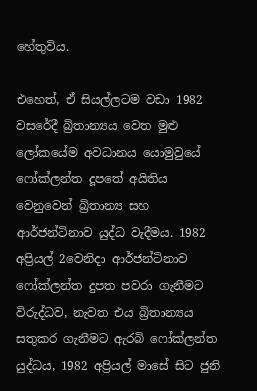හේතුවිය.

එහෙත්, ඒ සියල්ලටම වඩා 1982 වසරේදී බ්‍රිතාන්‍යය වෙත මුළු ලෝකයේම අවධානය යොමුවුයේ ෆෝක්ලන්ත දූපතේ අයිතිය වෙනුවෙන් බ්‍රිතාන්‍ය සහ ආර්ජන්ටිනාව යුද්ධ වැදීමය. 1982 අප්‍රියල් 2වෙනිදා ආර්ජන්‍ටිනාව ෆෝක්ලන්ත දුපත පවරා ගැනීමට විරුද්ධව, නැවත එය බ්‍රිතාන්‍යය සතුකර ගැනීමට ඇරබි ෆෝක්ලන්ත යුද්ධය, 1982 අප්‍රියල් මාසේ සිට ජුනි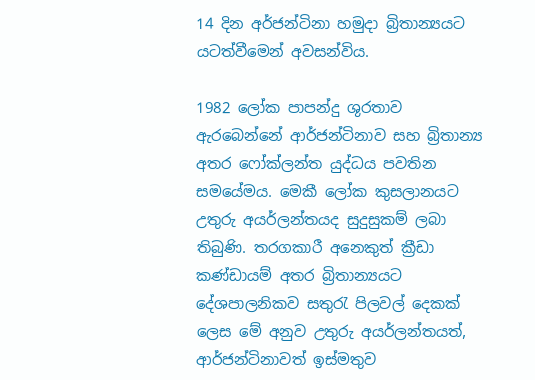14 දින අර්ජන්ටිනා හමුදා බ්‍රිතාන්‍යයට යටත්වීමෙන් අවසන්විය.

1982 ලෝක පාපන්දු ශුරතාව ඇරබෙන්නේ ආර්ජන්ටිනාව සහ බ්‍රිතාන්‍ය අතර ෆෝක්ලන්ත යුද්ධය පවතින සමයේමය. මෙකී ලෝක කුසලානයට උතුරු අයර්ලන්තයද සුදුසුකම් ලබා තිබුණි. තරගකාරී අනෙකුත් ක්‍රීඩා කණ්ඩායම් අතර බ්‍රිතාන්‍යයට දේශපාලනිකව සතුරැ පිලවල් දෙකක් ලෙස මේ අනුව උතුරු අයර්ලන්තයත්, ආර්ජන්ටිනාවත් ඉස්මතුව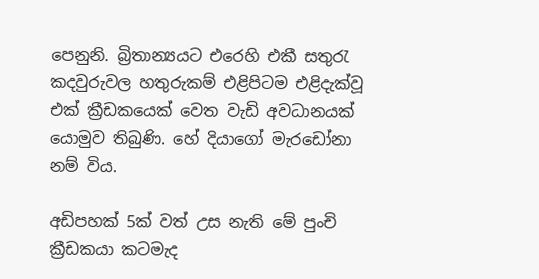පෙනුනි. බ්‍රිතාන්‍යයට එරෙහි එකී සතුරැ කදවුරුවල හතුරුකම් එළිපිටම එළිදැක්වූ එක් ක්‍රීඩකයෙක් වෙත වැඩි අවධානයක් යොමුව තිබුණි. හේ දියාගෝ මැරඩෝනා නම් විය.

අඩිපහක් 5ක් වත් උස නැති මේ පුංචි ක්‍රීඩකයා කටමැද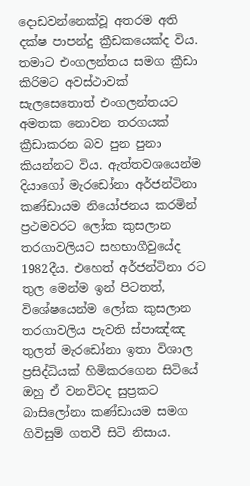දොඩවන්නෙක්වූ අතරම අති දක්ෂ පාපන්දු ක්‍රීඩකයෙක්ද විය. තමාට එංගලන්තය සමග ක්‍රීඩා කිරිමට අවස්ථාවක් සැලසෙතොත් එංගලන්තයට අමතක නොවන තරගයක් ක්‍රීඩාකරන බව පුන පුනා කියන්නට විය. ඇත්තවශයෙන්ම දියාගෝ මැරඩෝනා අර්ජන්ටිනා කණ්ඩායම නියෝජනය කරමින් ප්‍රථමවරට ලෝක කුසලාන තරගාවලියට සහභාගීවුයේද 1982දීය. එහෙත් අර්ජන්ටිනා රට තුල මෙන්ම ඉන් පිටතත්, විශේෂයෙන්ම ලෝක කුසලාන තරගාවලිය පැවති ස්පාඤ්ඤ තුලත් මැරඩෝනා ඉතා විශාල ප්‍රසිද්ධියක් හිමිකරගෙන සිටියේ ඔහු ඒ වනවිටද සුප්‍රකට බාසිලෝනා කණ්ඩායම සමග ගිවිසුම් ගතවී සිටි නිසාය.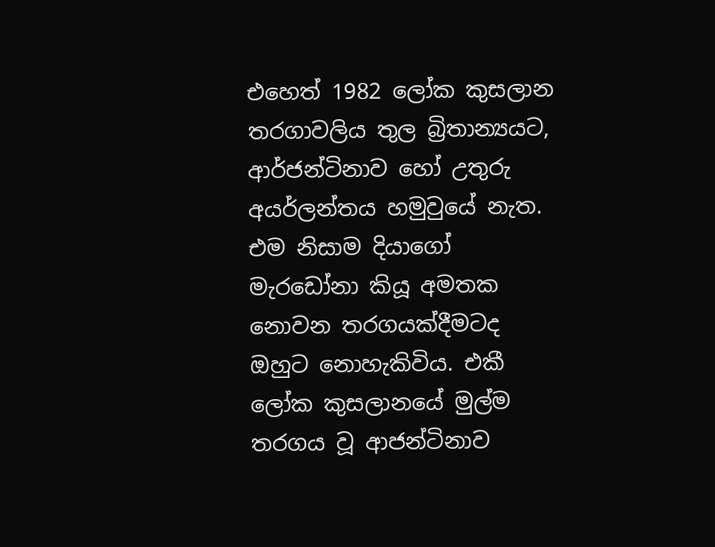එහෙත් 1982 ලෝක කුසලාන තරගාවලිය තුල බ්‍රිතාන්‍යයට, ආර්ජන්ටිනාව හෝ උතුරු අයර්ලන්තය හමුවුයේ නැත. එම නිසාම දියාගෝ මැරඩෝනා කියූ අමතක නොවන තරගයක්දීමටද ඔහුට නොහැකිවිය. එකී ලෝක කුසලානයේ මුල්ම තරගය වූ ආජන්ටිනාව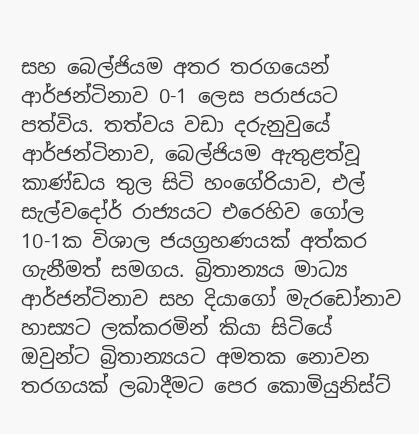සහ බෙල්ජියම අතර තරගයෙන් ආර්ජන්ටිනාව 0-1 ලෙස පරාජයට පත්විය. තත්වය වඩා දරුනුවුයේ ආර්ජන්ටිනාව, බෙල්ජියම ඇතුළත්වූ කාණ්ඩය තුල සිටි හංගේරියාව, එල් සැල්වදෝර් රාජ්‍යයට එරෙහිව ගෝල 10-1ක විශාල ජයග්‍රහණයක් අත්කර ගැනීමත් සමගය. බ්‍රිතාන්‍යය මාධ්‍ය ආර්ජන්ටිනාව සහ දියාගෝ මැරඩෝනාව හාස්‍යට ලක්කරමින් කියා සිටියේ ඔවුන්ට බ්‍රිතාන්‍යයට අමතක නොවන තරගයක් ලබාදීමට පෙර කොමියුනිස්ට්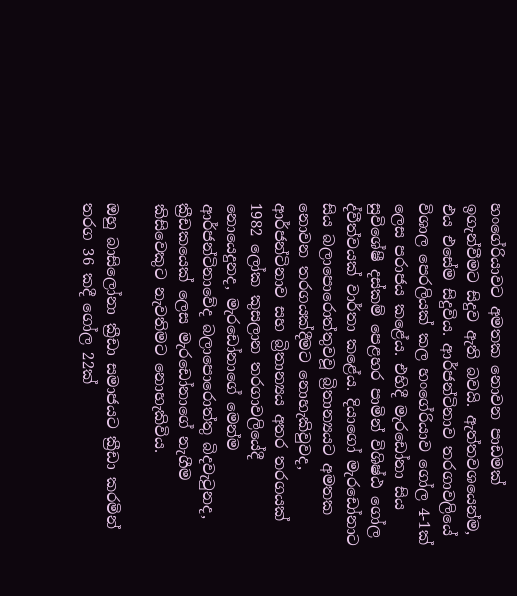හංගේරියාවට අමතක නොවන පාඩමක් ඉගැන්වීමට සිදුව ඇති බවයි. ඇත්තවශයෙන්ම, එය එසේම සිදුවිය. ආර්ජන්ටිනාව තරගාවලියේ විශාල පෙරලියක් කල හංගේරියාව ගෝල 4-1ක් ලෙස පරාජය කළේය. එහිදී මැරඩෝනා සිය සුවිශේෂී දස්කම් පෙළහර පාමින් විශිෂ්ඨ ගෝල ද්වීත්වයක් වාර්තා කළේය. දියාගෝ මැරඩෝනාට සිය බලාපොරොත්තුවවූ බ්‍රිතාන්‍යයට අමතක නොවන තරගයක්දීමට නොහැකිවුවද, ආර්ජන්ටිනාව සහ බ්‍රිතාන්‍යය අතර තරගයක් 1982 ලෝක කුසලාන තරගාවලියේදී නොයෙදුනද, මැරඩෝනාගේ මෙන්ම ආර්ජන්ටිනාවේද බලාපොරොත්තු බිදවැටුනද, ක්‍රීඩකයෙක් ලෙස මැරඩෝනාගේ නැගීම කිසිවෙකුට නැවතිමට නොහැකිවිය.

ඔහු බාසිලෝනා ක්‍රීඩා සමාජයට ක්‍රීඩා කරමින් තරග 36 කදී ගෝල 22ක්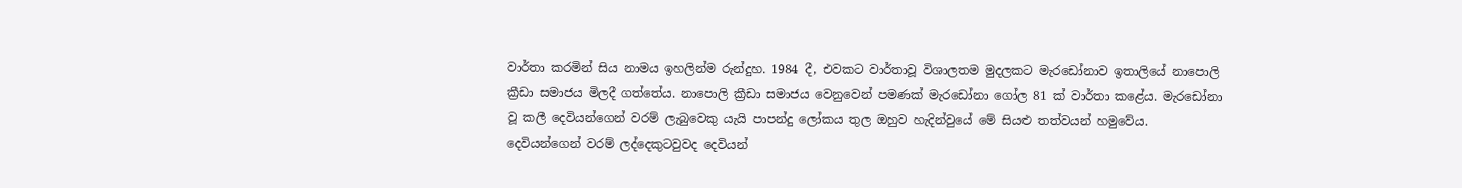වාර්තා කරමින් සිය නාමය ඉහලින්ම රුන්දුහ. 1984 දී, එවකට වාර්තාවූ විශාලතම මුදලකට මැරඩෝනාව ඉතාලියේ නාපොලි ක්‍රීඩා සමාජය මිලදී ගත්තේය. නාපොලි ක්‍රීඩා සමාජය වෙනුවෙන් පමණක් මැරඩෝනා ගෝල 81 ක් වාර්තා කළේය. මැරඩෝනා වූ කලී දෙවියන්ගෙන් වරම් ලැබුවෙකු යැයි පාපන්දු ලෝකය තුල ඔහුව හැදින්වුයේ මේ සියළු තත්වයන් හමුවේය. දෙවියන්ගෙන් වරම් ලද්දෙකුටවුවද දෙවියන්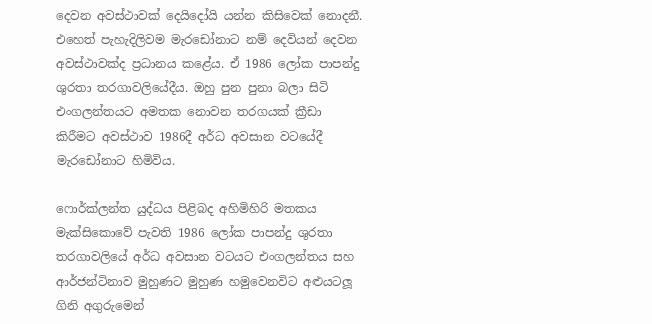දෙවන අවස්ථාවක් දෙයිදෝයි යන්න කිසිවෙක් නොදනී. එහෙත් පැහැදිලිවම මැරඩෝනාට නම් දෙවියන් දෙවන අවස්ථාවක්ද ප්‍රධානය කළේය. ඒ 1986 ලෝක පාපන්දු ශුරතා තරගාවලියේදීය. ඔහු පුන පුනා බලා සිටි එංගලන්තයට අමතක නොවන තරගයක් ක්‍රීඩා කිරීමට අවස්ථාව 1986දී අර්ධ අවසාන වටයේදී මැරඩෝනාට හිමිවිය.

ෆොර්ක්ලන්ත යුද්ධය පිළිබද අහිමිහිරි මතකය මැක්සිකොවේ පැවති 1986 ලෝක පාපන්දු ශුරතා තරගාවලියේ අර්ධ අවසාන වටයට එංගලන්තය සහ ආර්ජන්ටිනාව මුහුණට මුහුණ හමුවෙනවිට අළුයටලූ ගිනි අගුරුමෙන්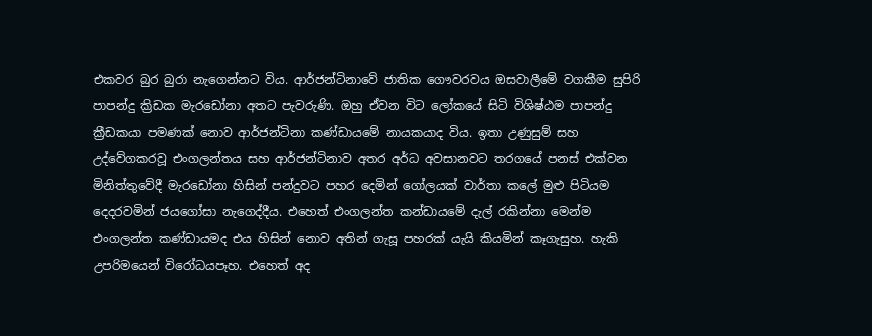එකවර බුර බුරා නැගෙන්නට විය. ආර්ජන්ටිනාවේ ජාතික ගෞවරවය ඔසවාලීමේ වගකීම සුපිරි පාපන්දු ක්‍රිඩක මැරඩෝනා අතට පැවරුණි. ඔහු ඒවන විට ලෝකයේ සිටි විශිෂ්ඨම පාපන්දු ක්‍රීඩකයා පමණක් නොව ආර්ජන්ටිනා කණ්ඩායමේ නායකයාද විය. ඉතා උණුසුම් සහ උද්වේගකරවූ එංගලන්තය සහ ආර්ජන්ටිනාව අතර අර්ධ අවසානවට තරගයේ පනස් එක්වන මිනිත්තුවේදී මැරඩෝනා හිසින් පන්දුවට පහර දෙමින් ගෝලයක් වාර්තා කලේ මුළු පිටියම දෙදරවමින් ජයගෝසා නැගෙද්දීය. එහෙත් එංගලන්ත කන්ඩායමේ දැල් රකින්නා මෙන්ම එංගලන්ත කණ්ඩායමද එය හිසින් නොව අතින් ගැසූ පහරක් යැයි කියමින් කෑගැසුහ. හැකි උපරිමයෙන් විරෝධයපෑහ. එහෙත් අද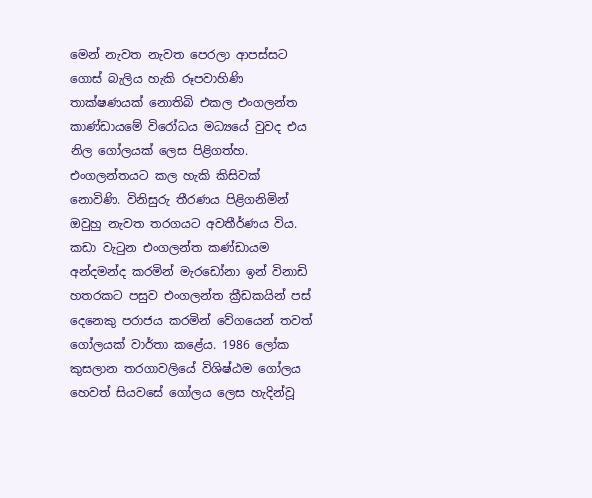මෙන් නැවත නැවත පෙරලා ආපස්සට ගොස් බැලිය හැකි රූපවාහිණි තාක්ෂණයක් නොතිබි එකල එංගලන්ත කාණ්ඩායමේ විරෝධය මධ්‍යයේ වුවද එය නිල ගෝලයක් ලෙස පිළිගත්හ. එංගලන්තයට කල හැකි කිසිවක් නොවිණි. විනිසුරු තීරණය පිළිගනිමින් ඔවුහු නැවත තරගයට අවතීර්ණය විය. කඩා වැටුන එංගලන්ත කණ්ඩායම අන්දමන්ද කරමින් මැරඩෝනා ඉන් විනාඩි හතරකට පසුව එංගලන්ත ක්‍රීඩකයින් පස් දෙනෙකු පරාජය කරමින් වේගයෙන් තවත් ගෝලයක් වාර්තා කළේය. 1986 ලෝක කුසලාන තරගාවලියේ විශිෂ්ඨම ගෝලය හෙවත් සියවසේ ගෝලය ලෙස හැදින්වූ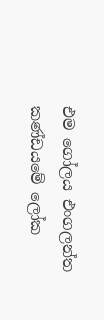එම ගෝලය එංගලන්ත කණ්ඩයමේ ලෝක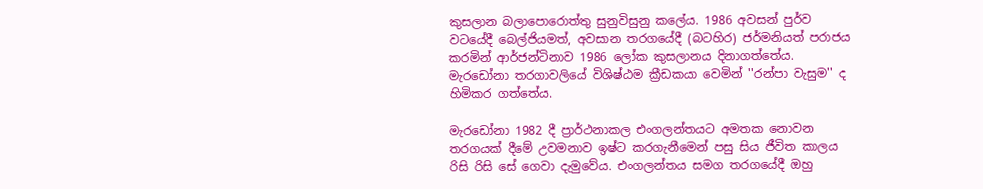කුසලාන බලාපොරොත්තු සුනුවිසුනු කලේය. 1986 අවසන් පුර්ව වටයේදී බෙල්ජියමත්, අවසාන තරගයේදී (බටහිර) ජර්මනියත් පරාජය කරමින් ආර්ජන්ටිනාව 1986 ලෝක කුසලානය දිනාගත්තේය. මැරඩෝනා තරගාවලියේ විශිෂ්ඨම ක්‍රීඩකයා වෙමින් ''රන්පා වැසුම'' ද හිමිකර ගත්තේය.

මැරඩෝනා 1982 දී ප්‍රාර්ථනාකල එංගලන්තයට අමතක නොවන තරගයක් දීමේ උවමනාව ඉෂ්ට කරගැනීමෙන් පසු සිය ජීවිත කාලය රිසි රිසි සේ ගෙවා දැමුවේය. එංගලන්තය සමග තරගයේදී ඔහු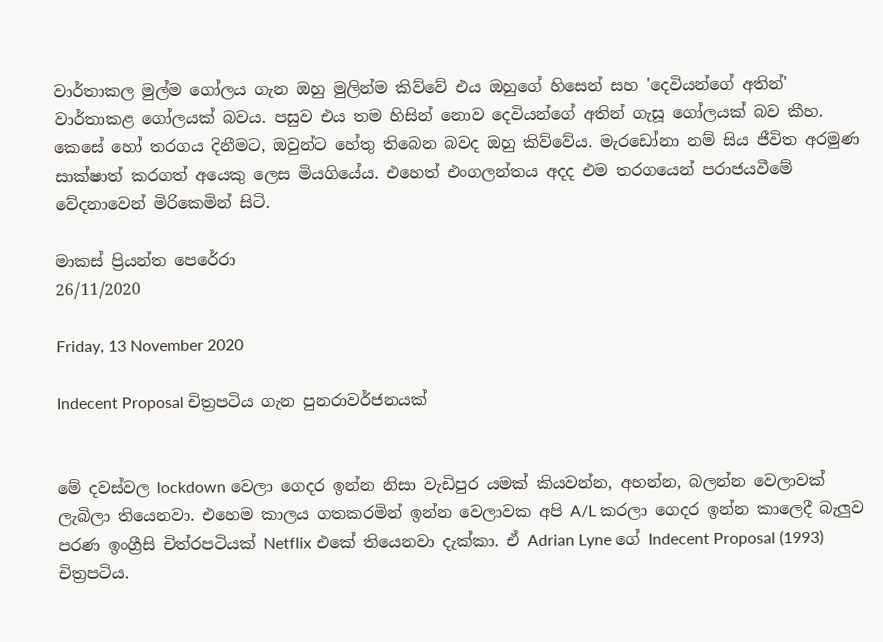වාර්තාකල මුල්ම ගෝලය ගැන ඔහු මුලින්ම කිව්වේ එය ඔහුගේ හිසෙන් සහ 'දෙවියන්ගේ අතින්' වාර්තාකළ ගෝලයක් බවය. පසුව එය තම හිසින් නොව දෙවියන්ගේ අතින් ගැසූ ගෝලයක් බව කීහ. කෙසේ හෝ තරගය දිනීමට, ඔවුන්ට හේතු තිබෙන බවද ඔහු කිව්වේය. මැරඩෝනා නම් සිය ජීවිත අරමුණ සාක්ෂාත් කරගත් අයෙකු ලෙස මියගියේය. එහෙත් එංගලන්තය අදද එම තරගයෙන් පරාජයවීමේ වේදනාවෙන් මිරිකෙමින් සිටි.

මාකස් ප්‍රියන්ත පෙරේරා
26/11/2020

Friday, 13 November 2020

Indecent Proposal චිත්‍රපටිය ගැන පුනරාවර්ජනයක්


මේ දවස්වල lockdown වෙලා ගෙදර ඉන්න නිසා වැඩිපුර යමක් කියවන්න, අහන්න, බලන්න වෙලාවක් ලැබිලා තියෙනවා. එහෙම කාලය ගතකරමින් ඉන්න වෙලාවක අපි A/L කරලා ගෙදර ඉන්න කාලෙදී බැලුව පරණ ඉංග්‍රීසි චිත්රපටියක් Netflix එකේ තියෙනවා දැක්කා. ඒ Adrian Lyne ගේ Indecent Proposal (1993) චිත්‍රපටිය.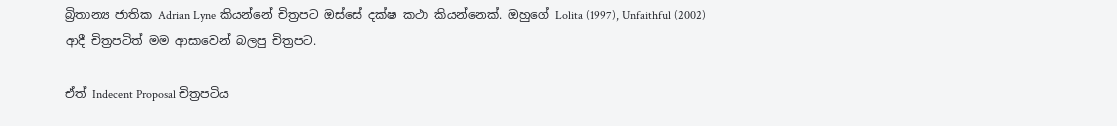බ්‍රිතාන්‍ය ජාතික Adrian Lyne කියන්නේ චිත්‍රපට ඔස්සේ දක්ෂ කථා කියන්නෙක්. ඔහුගේ Lolita (1997), Unfaithful (2002) ආදී චිත්‍රපටිත් මම ආසාවෙන් බලපු චිත්‍රපට.

ඒත් Indecent Proposal චිත්‍රපටිය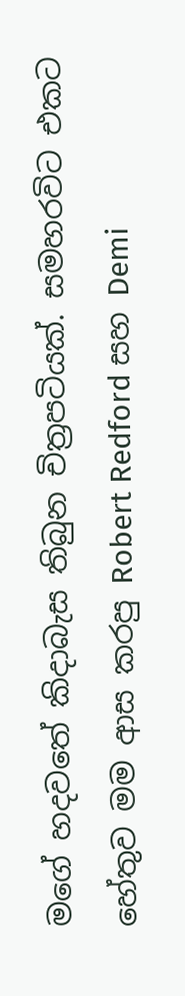මගේ හදවතේ කිදාබැස තිබුන චිත්‍රපටියක්. සමහරවිට එකට හේතුව මම ආස කරපු Robert Redford සහ Demi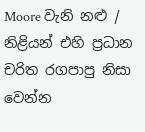Moore වැනි නළු / නිළියන් එහි ප්‍රධාන චරිත රගපාපු නිසා වෙන්න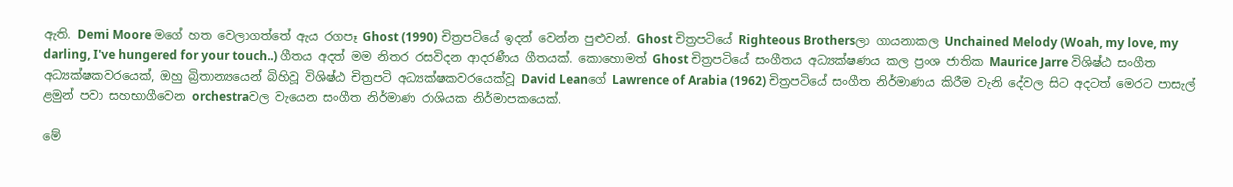ඇති. Demi Moore මගේ හත වෙලාගත්තේ ඇය රගපෑ Ghost (1990) චිත්‍රපටියේ ඉදන් වෙන්න පුළුවන්. Ghost චිත්‍රපටියේ Righteous Brothersලා ගායනාකල Unchained Melody (Woah, my love, my darling, I've hungered for your touch..) ගීතය අදත් මම නිතර රසවිදන ආදරණීය ගීතයක්. කොහොමත් Ghost චිත්‍රපටියේ සංගීතය අධ්‍යක්ෂණය කල ප්‍රංශ ජාතික Maurice Jarre විශිෂ්ඨ සංගීත අධ්‍යක්ෂකවරයෙක්, ඔහු බ්‍රිතාන්‍යයෙන් බිහිවූ විශිෂ්ඨ චිත්‍රපටි අධ්‍යක්ෂකවරයෙක්වූ David Leanගේ Lawrence of Arabia (1962) චිත්‍රපටියේ සංගීත නිර්මාණය කිරීම වැනි දේවල සිට අදටත් මෙරට පාසැල් ළමුන් පවා සහභාගීවෙන orchestraවල වැයෙන සංගීත නිර්මාණ රාශියක නිර්මාපකයෙක්.

මේ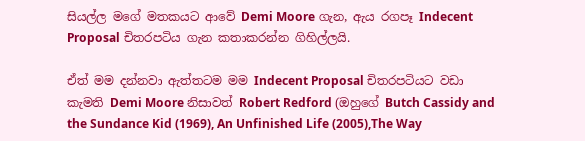සියල්ල මගේ මතකයට ආවේ Demi Moore ගැන, ඇය රගපෑ Indecent Proposal චිතරපටිය ගැන කතාකරන්න ගිහිල්ලයි.

ඒත් මම දන්නවා ඇත්තටම මම Indecent Proposal චිතරපටියට වඩා කැමති Demi Moore නිසාවත් Robert Redford (ඔහුගේ Butch Cassidy and the Sundance Kid (1969), An Unfinished Life (2005),The Way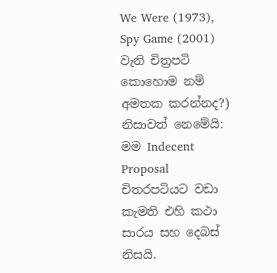We Were (1973), Spy Game (2001) වැනි චිත්‍රපටි කොහොම නම් අමතක කරන්නද?) නිසාවත් නෙමේයි: මම Indecent Proposal චිතරපටියට වඩා කැමති එහි කථා සාරය සහ දෙබස් නිසයි.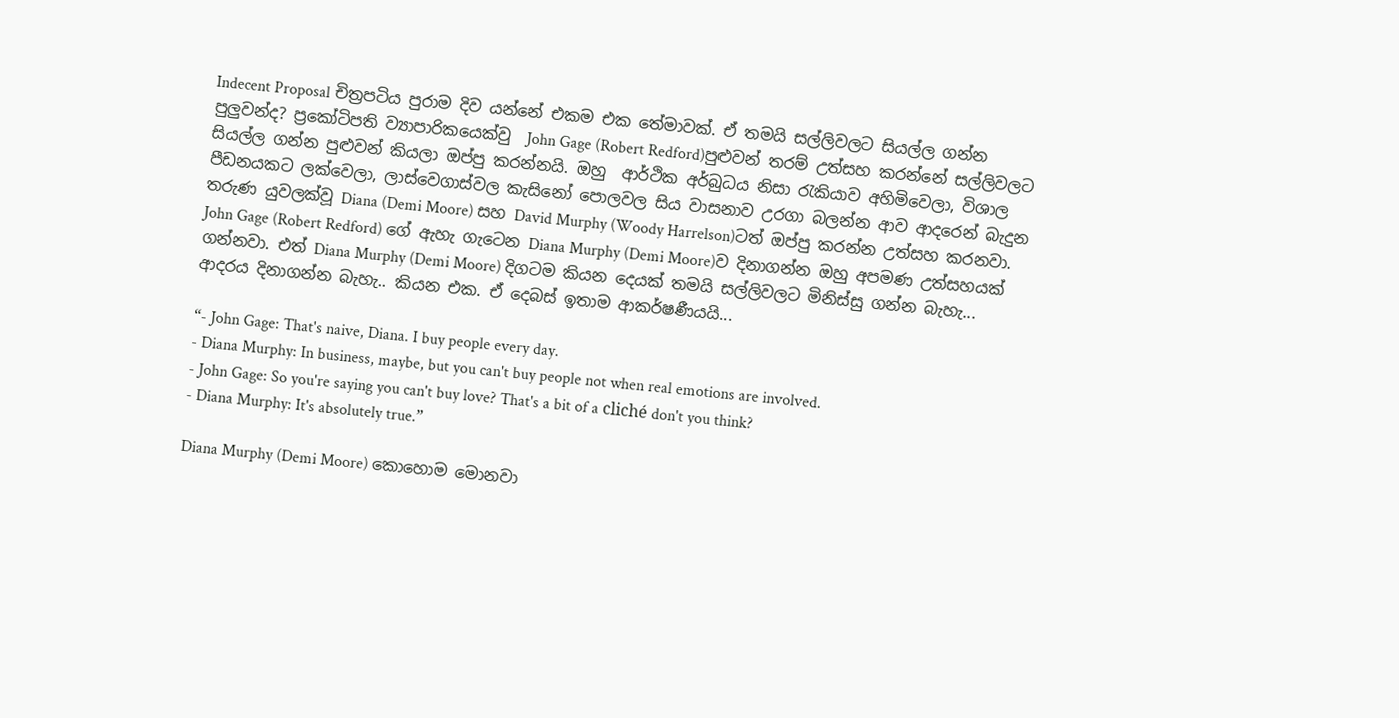Indecent Proposal චිත්‍රපටිය පුරාම දිව යන්නේ එකම එක තේමාවක්. ඒ තමයි සල්ලිවලට සියල්ල ගන්න පුලුවන්ද? ප්‍රකෝටිපති ව්‍යාපාරිකයෙක්වු  John Gage (Robert Redford)පුළුවන් තරම් උත්සහ කරන්නේ සල්ලිවලට සියල්ල ගන්න පුළුවන් කියලා ඔප්පු කරන්නයි. ඔහු  ආර්ථික අර්බුධය නිසා රැකියාව අහිමිවෙලා, විශාල පීඩනයකට ලක්වෙලා, ලාස්වෙගාස්වල කැසිනෝ පොලවල සිය වාසනාව උරගා බලන්න ආව ආදරෙන් බැදුන තරුණ යුවලක්වූ Diana (Demi Moore) සහ David Murphy (Woody Harrelson)ටත් ඔප්පු කරන්න උත්සහ කරනවා. John Gage (Robert Redford) ගේ ඇහැ ගැටෙන Diana Murphy (Demi Moore)ව දිනාගන්න ඔහු අපමණ උත්සහයක් ගන්නවා. එත් Diana Murphy (Demi Moore) දිගටම කියන දෙයක් තමයි සල්ලිවලට මිනිස්සු ගන්න බැහැ... ආදරය දිනාගන්න බැහැ.. කියන එක. ඒ දෙබස් ඉතාම ආකර්ෂණීයයි...

“- John Gage: That's naive, Diana. I buy people every day.
- Diana Murphy: In business, maybe, but you can't buy people not when real emotions are involved.
- John Gage: So you're saying you can't buy love? That's a bit of a cliché don't you think?
- Diana Murphy: It's absolutely true.”

Diana Murphy (Demi Moore) කොහොම මොනවා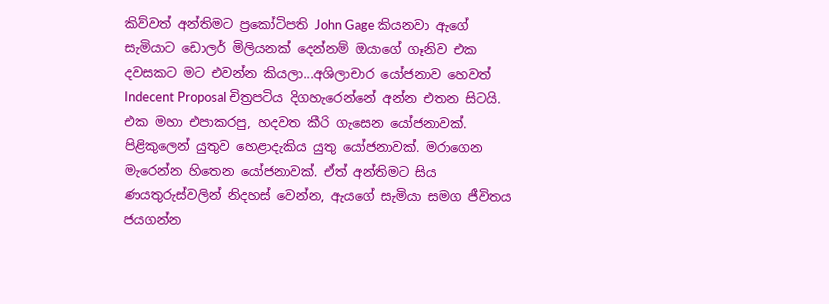කිව්වත් අන්තිමට ප්‍රකෝටිපති John Gage කියනවා ඇගේ සැමියාට ඩොලර් මිලියනක් දෙන්නම් ඔයාගේ ගෑනිව එක දවසකට මට එවන්න කියලා...අශිලාචාර යෝජනාව හෙවත් Indecent Proposal චිත්‍රපටිය දිගහැරෙන්නේ අන්න එතන සිටයි. එක මහා එපාකරපු, හදවත කීරි ගැසෙන යෝජනාවක්. පිළිකුලෙන් යුතුව හෙළාදැකිය යුතු යෝජනාවක්. මරාගෙන මැරෙන්න හිතෙන යෝජනාවක්. ඒත් අන්තිමට සිය ණයතුරුස්වලින් නිදහස් වෙන්න, ඇයගේ සැමියා සමග ජීවිතය ජයගන්න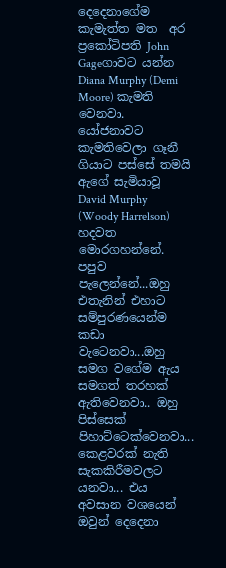දෙදෙනාගේම කැමැත්ත මත  අර ප්‍රකෝටිපති John Gageගාවට යන්න Diana Murphy (Demi Moore) කැමති වෙනවා. යෝජනාවට කැමතිවෙලා ගෑනී ගියාට පස්සේ තමයි ඇගේ සැමියාවූ David Murphy (Woody Harrelson) හදවත මොරගහන්නේ. පපුව පැලෙන්නේ...ඔහු එතැනින් එහාට සම්පුරණයෙන්ම කඩා වැටෙනවා...ඔහු සමග වගේම ඇය සමගත් තරහක් ඇතිවෙනවා.. ඔහු පිස්සෙක් පිහාට්ටෙක්වෙනවා... කෙළවරක් නැති සැකකිරීමවලට යනවා... එය අවසාන වශයෙන් ඔවුන් දෙදෙනා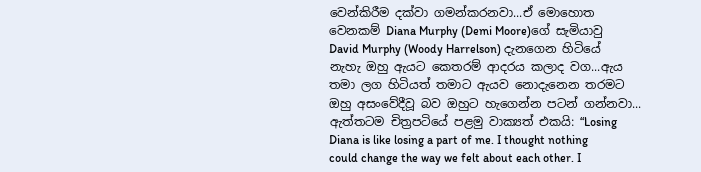වෙන්කිරීම දක්වා ගමන්කරනවා...ඒ මොහොත වෙනකම් Diana Murphy (Demi Moore)ගේ සැමියාවු David Murphy (Woody Harrelson) දැනගෙන හිටියේ නැහැ ඔහු ඇයට කෙතරම් ආදරය කලාද වග...ඇය තමා ලග හිටියත් තමාට ඇයව නොදැනෙන තරමට ඔහු අසංවේදීවූ බව ඔහුට හැගෙන්න පටන් ගන්නවා... ඇත්තටම චිත්‍රපටියේ පළමු වාක්‍යත් එකයි: “Losing Diana is like losing a part of me. I thought nothing could change the way we felt about each other. I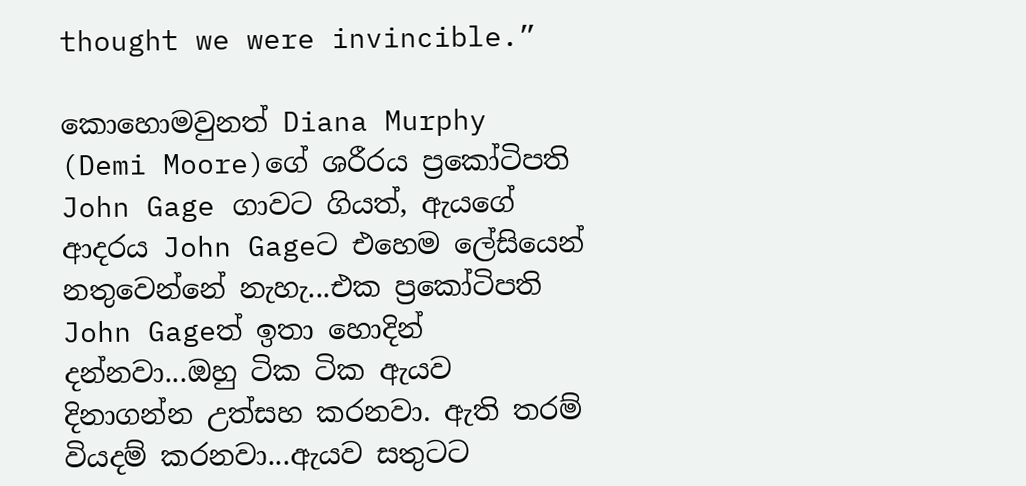thought we were invincible.”

කොහොමවුනත් Diana Murphy (Demi Moore)ගේ ශරීරය ප්‍රකෝටිපති John Gage ගාවට ගියත්, ඇයගේ ආදරය John Gageට එහෙම ලේසියෙන් නතුවෙන්නේ නැහැ...එක ප්‍රකෝටිපති John Gageත් ඉතා හොදින් දන්නවා...ඔහු ටික ටික ඇයව දිනාගන්න උත්සහ කරනවා. ඇති තරම් වියදම් කරනවා...ඇයව සතුටට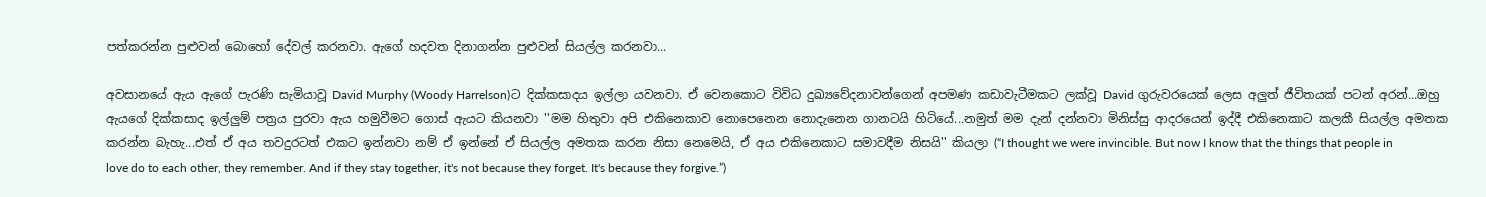පත්කරන්න පුළුවන් බොහෝ දේවල් කරනවා. ඇගේ හදවත දිනාගන්න පුළුවන් සියල්ල කරනවා...

අවසානයේ ඇය ඇගේ පැරණි සැමියාවූ David Murphy (Woody Harrelson)ට දික්කසාදය ඉල්ලා යවනවා. ඒ වෙනකොට විවිධ දුඛ්‍යවේදනාවන්ගෙන් අපමණ කඩාවැටීමකට ලක්වූ David ගුරුවරයෙක් ලෙස අලුත් ජීවිතයක් පටන් අරන්...ඔහු ඇයගේ දික්කසාද ඉල්ලුම් පත්‍රය පුරවා ඇය හමුවීමට ගොස් ඇයට කියනවා ''මම හිතුවා අපි එකිනෙකාව නොපෙනෙන නොදැනෙන ගානටයි හිටියේ...නමුත් මම දැන් දන්නවා මිනිස්සු ආදරයෙන් ඉද්දී එකිනෙකාට කලකී සියල්ල අමතක කරන්න බැහැ...එත් ඒ අය තවදුරටත් එකට ඉන්නවා නම් ඒ ඉන්නේ ඒ සියල්ල අමතක කරන නිසා නෙමෙයි, ඒ අය එකිනෙකාට සමාවදීම නිසයි'' කියලා (“I thought we were invincible. But now I know that the things that people in love do to each other, they remember. And if they stay together, it's not because they forget. It's because they forgive.”)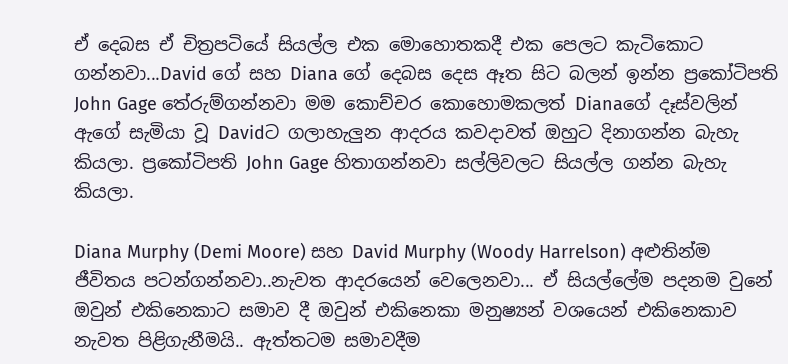ඒ දෙබස ඒ චිත්‍රපටියේ සියල්ල එක මොහොතකදී එක පෙලට කැටිකොට ගන්නවා...David ගේ සහ Diana ගේ දෙබස දෙස ඈත සිට බලන් ඉන්න ප්‍රකෝටිපති John Gage තේරුම්ගන්නවා මම කොච්චර කොහොමකලත් Dianaගේ දෑස්වලින් ඇගේ සැමියා වූ Davidට ගලාහැලුන ආදරය කවදාවත් ඔහුට දිනාගන්න බැහැ කියලා. ප්‍රකෝටිපති John Gage හිතාගන්නවා සල්ලිවලට සියල්ල ගන්න බැහැ කියලා.

Diana Murphy (Demi Moore) සහ David Murphy (Woody Harrelson) අළුතින්ම ජීවිතය පටන්ගන්නවා..නැවත ආදරයෙන් වෙලෙනවා... ඒ සියල්ලේම පදනම වුනේ ඔවුන් එකිනෙකාට සමාව දී ඔවුන් එකිනෙකා මනුෂ්‍යන් වශයෙන් එකිනෙකාව නැවත පිළිගැනීමයි.. ඇත්තටම සමාවදීම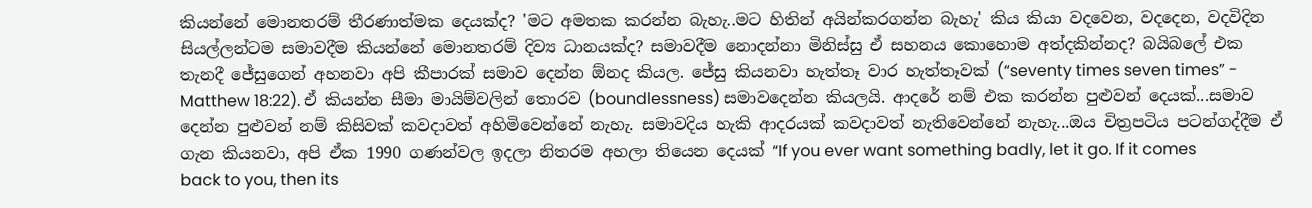කියන්නේ මොනතරම් තීරණාත්මක දෙයක්ද? 'මට අමතක කරන්න බැහැ..මට හිතින් අයින්කරගන්න බැහැ' කිය කියා වදවෙන, වදදෙන, වදවිදින සියල්ලන්ටම සමාවදීම කියන්නේ මොනතරම් දිව්‍ය ධානයක්ද? සමාවදීම නොදන්නා මිනිස්සු ඒ සහනය කොහොම අත්දකින්නද? බයිබලේ එක තැනදී ජේසුගෙන් අහනවා අපි කීපාරක් සමාව දෙන්න ඕනද කියල. ජේසු කියනවා හැත්තෑ වාර හැත්තෑවක් (“seventy times seven times” - Matthew 18:22). ඒ කියන්න සීමා මායිම්වලින් තොරව (boundlessness) සමාවදෙන්න කියලයි. ආදරේ නම් එක කරන්න පුළුවන් දෙයක්...සමාව දෙන්න පුළුවන් නම් කිසිවක් කවදාවත් අහිමිවෙන්නේ නැහැ. සමාවදිය හැකි ආදරයක් කවදාවත් නැතිවෙන්නේ නැහැ...ඔය චිත්‍රපටිය පටන්ගද්දීම ඒ ගැන කියනවා, අපි ඒක 1990 ගණන්වල ඉදලා නිතරම අහලා තියෙන දෙයක් “If you ever want something badly, let it go. If it comes back to you, then its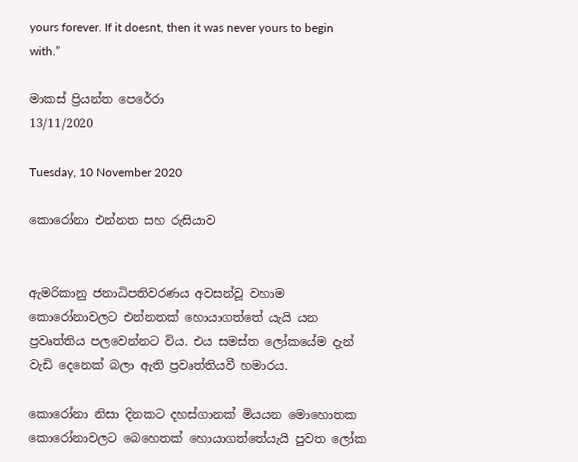yours forever. If it doesnt, then it was never yours to begin with.”

මාකස් ප්‍රියන්ත පෙරේරා
13/11/2020

Tuesday, 10 November 2020

කොරෝනා එන්නත සහ රුසියාව


ඇමරිකානු ජනාධිපතිවරණය අවසන්වූ වහාම කොරෝනාවලට එන්නතක් හොයාගත්තේ යැයි යන ප්‍රවෘත්තිය පලවෙන්නට විය. එය සමස්ත ලෝකයේම දැන් වැඩි දෙනෙක් බලා ඇති ප්‍රවෘත්තියවී හමාරය.

කොරෝනා නිසා දිනකට දහස්ගානක් මියයන මොහොතක කොරෝනාවලට බෙහෙතක් හොයාගත්තේයැයි පුවත ලෝක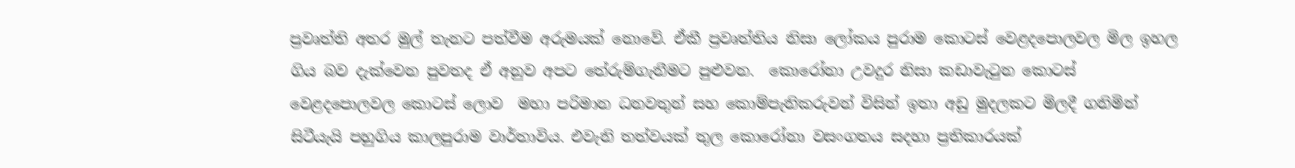ප්‍රවෘත්ති අතර මුල් තැනට පත්වීම අරුමයක් නොවේ. ඒකී ප්‍රවෘත්තිය නිසා ලෝකය පුරාම කොටස් වෙළදපොලවල මිල ඉහල ගිය බව දැක්වෙන පුවතද ඒ අනුව අපට තේරුම්ගැනීමට පුළුවන.  කොරෝනා උවදුර නිසා කඩාවැටුන කොටස් වෙළදපොලවල කොටස් ලොව  මහා පරිමාන ධනවතුන් සහ කොම්පැනිකරුවන් විසින් ඉතා අඩු මුදලකට මිලදී ගනිමින් සිටීයැයි පහුගිය කාලපුරාම වාර්තාවිය. එවැනි තත්වයක් තුල කොරෝනා වසංගතය සදහා ප්‍රතිකාරයක්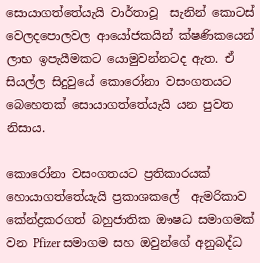සොයාගත්තේයැයි වාර්තාවූ  සැනින් කොටස් වෙලදපොලවල ආයෝජකයින් ක්ෂණිකයෙන් ලාභ ඉපැයීමකට යොමුවන්නටද ඇත. ඒ සියල්ල සිදුවුයේ කොරෝනා වසංගතයට බෙහෙතක් සොයාගත්තේයැයි යන පුවත නිසාය.

කොරෝනා වසංගතයට ප්‍රතිකාරයක් හොයාගත්තේයැයි ප්‍රකාශකලේ  ඇමරිකාව කේන්ද්‍රකරගත් බහුජාතික ඖෂධ සමාගමක් වන Pfizer සමාගම සහ ඔවුන්ගේ අනුබද්ධ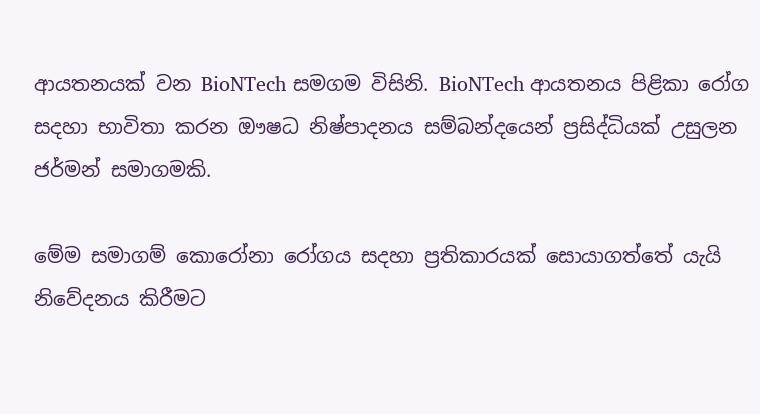ආයතනයක් වන BioNTech සමගම විසිනි. BioNTech ආයතනය පිළිකා රෝග සදහා භාවිතා කරන ඖෂධ නිෂ්පාදනය සම්බන්දයෙන් ප්‍රසිද්ධියක් උසුලන ජර්මන් සමාගමකි.

මේම සමාගම් කොරෝනා රෝගය සදහා ප්‍රතිකාරයක් සොයාගත්තේ යැයි නිවේදනය කිරීමට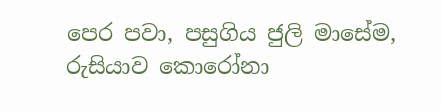පෙර පවා, පසුගිය ජුලි මාසේම, රුසියාව කොරෝනා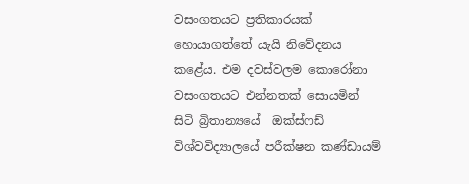වසංගතයට ප්‍රතිකාරයක් හොයාගත්තේ යැයි නිවේදනය කළේය. එම දවස්වලම කොරෝනා වසංගතයට එන්නතක් සොයමින් සිටි බ්‍රිතාන්‍යයේ  ඔක්ස්ෆඩ් විශ්වවිද්‍යාලයේ පරීක්ෂන කණ්ඩායම්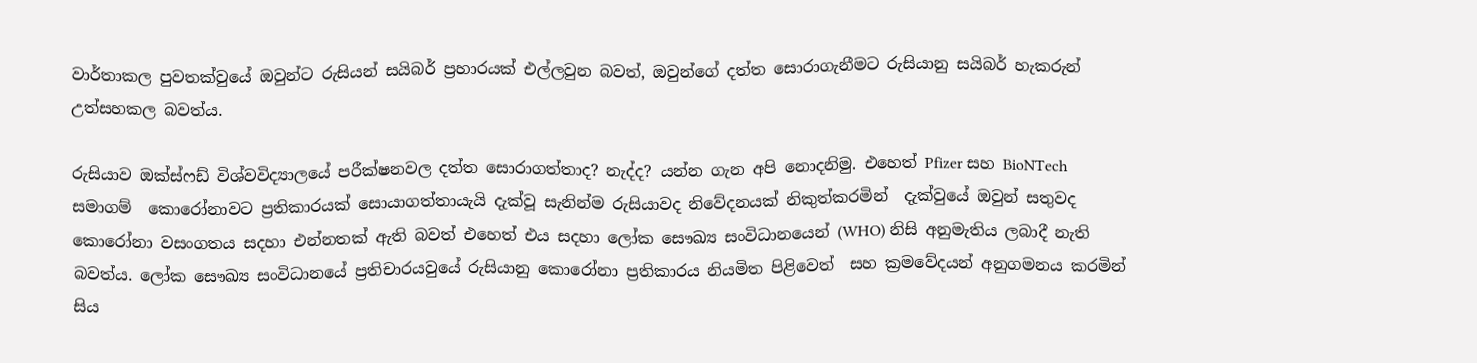වාර්තාකල පුවතක්වුයේ ඔවුන්ට රුසියන් සයිබර් ප්‍රහාරයක් එල්ලවුන බවත්, ඔවුන්ගේ දත්ත සොරාගැනීමට රුසියානු සයිබර් හැකරුන් උත්සහකල බවත්ය.

රුසියාව ඔක්ස්ෆඩ් විශ්වවිද්‍යාලයේ පරීක්ෂනවල දත්ත සොරාගත්තාද? නැද්ද? යන්න ගැන අපි නොදනිමු. එහෙත් Pfizer සහ BioNTech සමාගම්  කොරෝනාවට ප්‍රතිකාරයක් සොයාගත්තායැයි දැක්වූ සැනින්ම රුසියාවද නිවේදනයක් නිකුත්කරමින්  දැක්වුයේ ඔවුන් සතුවද කොරෝනා වසංගතය සදහා එන්නතක් ඇති බවත් එහෙත් එය සදහා ලෝක සෞඛ්‍ය සංවිධානයෙන් (WHO) නිසි අනුමැතිය ලබාදී නැති බවත්ය. ලෝක සෞඛ්‍ය සංවිධානයේ ප්‍රතිචාරයවුයේ රුසියානු කොරෝනා ප්‍රතිකාරය නියමිත පිළිවෙත්  සහ ක්‍රමවේදයන් අනුගමනය කරමින් සිය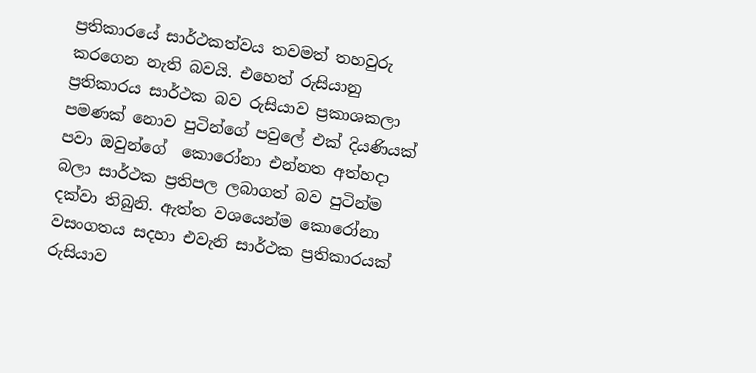ප්‍රතිකාරයේ සාර්ථකත්වය තවමත් තහවුරු කරගෙන නැති බවයි. එහෙත් රුසියානු ප්‍රතිකාරය සාර්ථක බව රුසියාව ප්‍රකාශකලා පමණක් නොව පුටින්ගේ පවුලේ එක් දියණියක් පවා ඔවුන්ගේ  කොරෝනා එන්නත අත්හදා බලා සාර්ථක ප්‍රතිපල ලබාගත් බව පුටින්ම දක්වා තිබුනි. ඇත්ත වශයෙන්ම කොරෝනා වසංගතය සදහා එවැනි සාර්ථක ප්‍රතිකාරයක් රුසියාව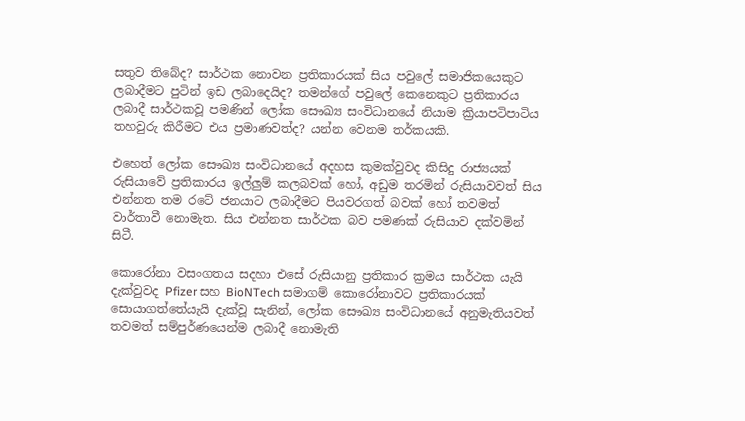සතුව තිබේද? සාර්ථක නොවන ප්‍රතිකාරයක් සිය පවුලේ සමාජිකයෙකුට ලබාදීමට පුටින් ඉඩ ලබාදෙයිද? තමන්ගේ පවුලේ කෙනෙකුට ප්‍රතිකාරය ලබාදී සාර්ථකවූ පමණින් ලෝක සෞඛ්‍ය සංවිධානයේ නියාම ක්‍රියාපටිපාටිය තහවුරු කිරීමට එය ප්‍රමාණවත්ද? යන්න වෙනම තර්කයකි.

එහෙත් ලෝක සෞඛ්‍ය සංවිධානයේ අදහස කුමක්වුවද කිසිදු රාජ්‍යයක් රුසියාවේ ප්‍රතිකාරය ඉල්ලුම් කලබවක් හෝ, අඩුම තරමින් රුසියාවවත් සිය එන්නත තම රටේ ජනයාට ලබාදීමට පියවරගත් බවක් හෝ තවමත් වාර්තාවී නොමැත. සිය එන්නත සාර්ථක බව පමණක් රුසියාව දක්වමින් සිටී.

කොරෝනා වසංගතය සදහා එසේ රුසියානු ප්‍රතිකාර ක්‍රමය සාර්ථක යැයි දැක්වුවද Pfizer සහ BioNTech සමාගම් කොරෝනාවට ප්‍රතිකාරයක් සොයාගත්තේයැයි දැක්වූ සැනින්, ලෝක සෞඛ්‍ය සංවිධානයේ අනුමැතියවත් තවමත් සම්පුර්ණයෙන්ම ලබාදී නොමැති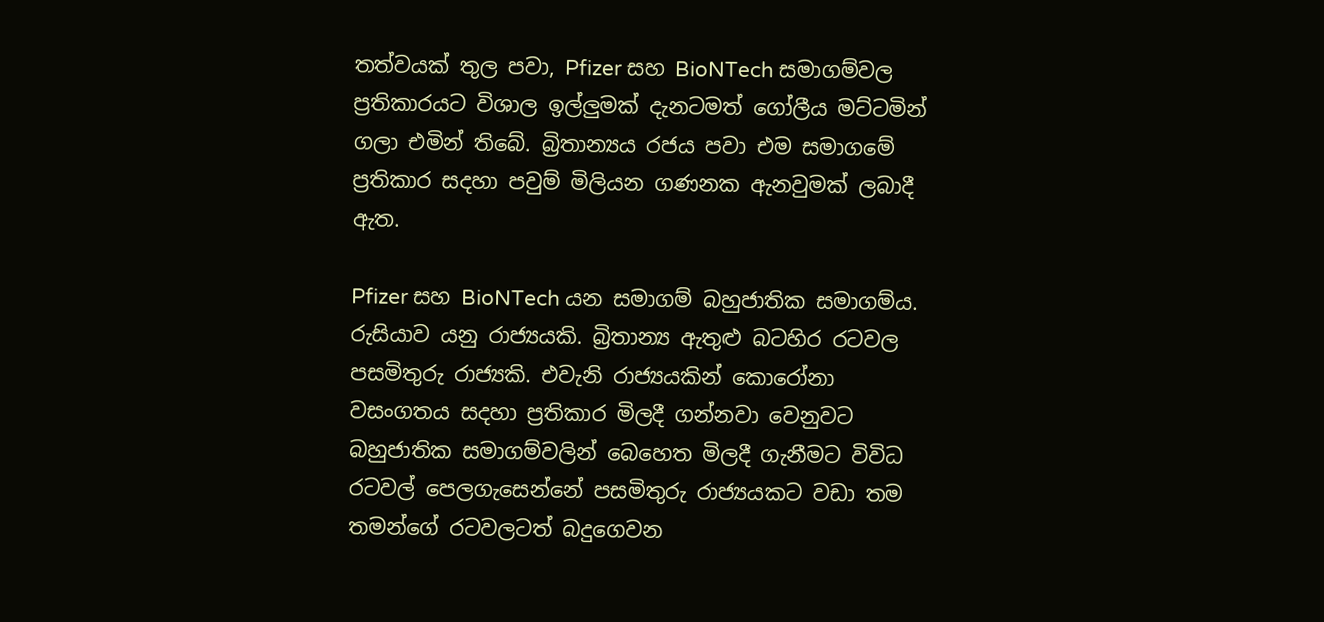තත්වයක් තුල පවා, Pfizer සහ BioNTech සමාගම්වල ප්‍රතිකාරයට විශාල ඉල්ලුමක් දැනටමත් ගෝලීය මට්ටමින් ගලා එමින් තිබේ. බ්‍රිතාන්‍යය රජය පවා එම සමාගමේ ප්‍රතිකාර සදහා පවුම් මිලියන ගණනක ඇනවුමක් ලබාදී ඇත.

Pfizer සහ BioNTech යන සමාගම් බහුජාතික සමාගම්ය. රුසියාව යනු රාජ්‍යයකි. බ්‍රිතාන්‍ය ඇතුළු බටහිර රටවල පසමිතුරු රාජ්‍යකි. එවැනි රාජ්‍යයකින් කොරෝනා වසංගතය සදහා ප්‍රතිකාර මිලදී ගන්නවා වෙනුවට බහුජාතික සමාගම්වලින් බෙහෙත මිලදී ගැනීමට විවිධ රටවල් පෙලගැසෙන්නේ පසමිතුරු රාජ්‍යයකට වඩා තම තමන්ගේ රටවලටත් බදුගෙවන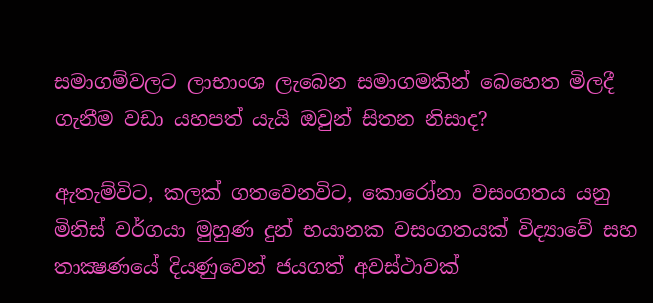සමාගම්වලට ලාභාංශ ලැබෙන සමාගමකින් බෙහෙත මිලදී ගැනීම වඩා යහපත් යැයි ඔවුන් සිතන නිසාද?

ඇතැම්විට, කලක් ගතවෙනවිට, කොරෝනා වසංගතය යනු  මිනිස් වර්ගයා මුහුණ දුන් භයානක වසංගතයක් විද්‍යාවේ සහ තාක්‍ෂණයේ දියණුවෙන් ජයගත් අවස්ථාවක්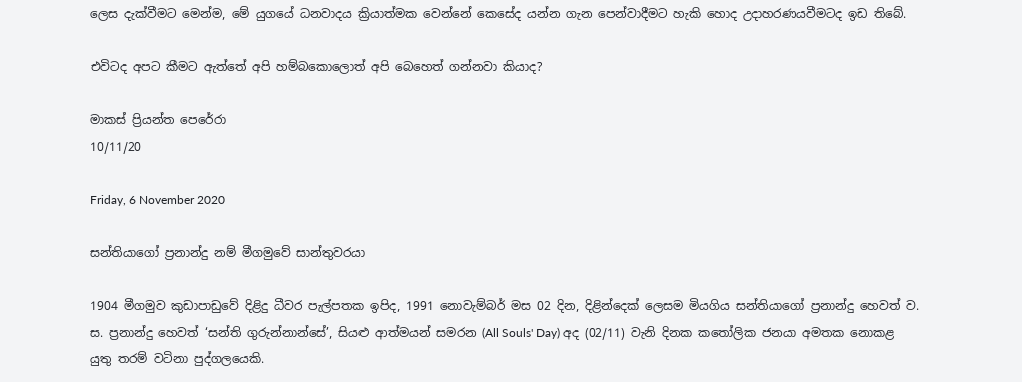ලෙස දැක්වීමට මෙන්ම, මේ යුගයේ ධනවාදය ක්‍රියාත්මක වෙන්නේ කෙසේද යන්න ගැන පෙන්වාදීමට හැකි හොද උදාහරණයවීමටද ඉඩ තිබේ.

එවිටද අපට කීමට ඇත්තේ අපි හම්බකොලොත් අපි බෙහෙත් ගන්නවා කියාද?

මාකස් ප්‍රියන්ත පෙරේරා
10/11/20

Friday, 6 November 2020

සන්තියාගෝ ප්‍රනාන්දු නම් මීගමුවේ සාන්තුවරයා

1904 මීගමුව කුඩාපාඩුවේ දිළිදු ධීවර පැල්පතක ඉපිද, 1991 නොවැම්බර් මස 02 දින, දිළින්දෙක් ලෙසම මියගිය සන්තියාගෝ ප්‍රනාන්දු හෙවත් ව. ස. ප්‍රනාන්දු හෙවත් ‘සන්ති ගුරුන්නාන්සේ’, සියළු ආත්මයන් සමරන (All Souls' Day) අද (02/11) වැනි දිනක කතෝලික ජනයා අමතක නොකළ යුතු තරම් වටිනා පුද්ගලයෙකි.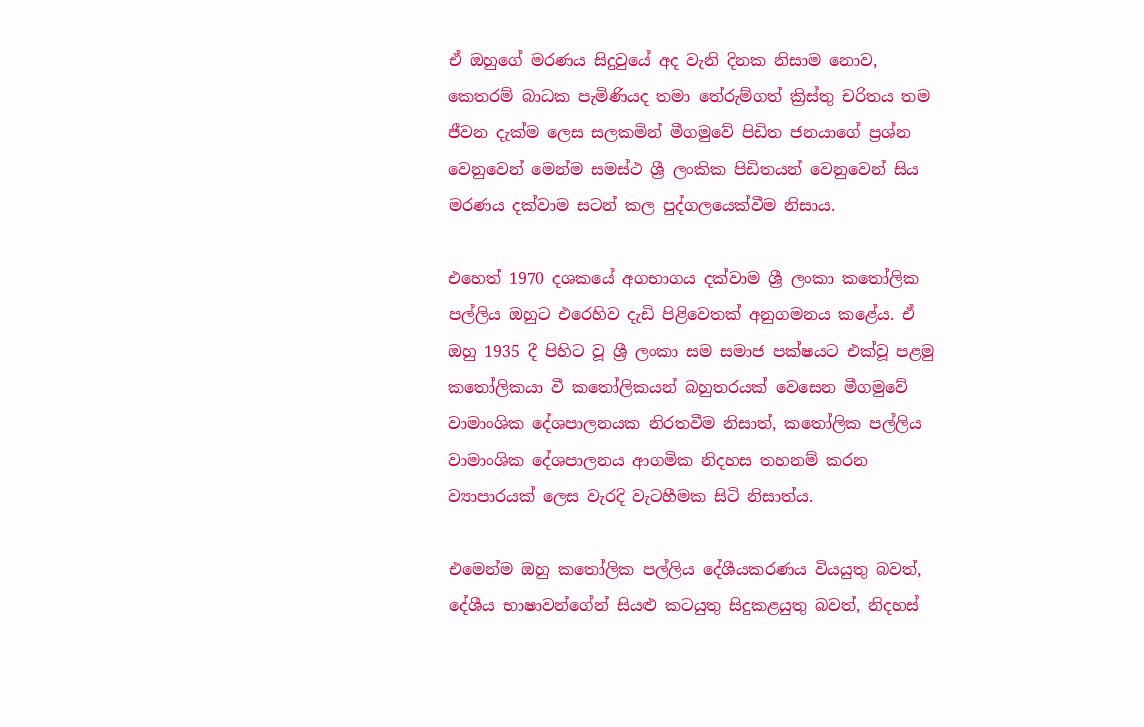ඒ ඔහුගේ මරණය සිදුවුයේ අද වැනි දිනක නිසාම නොව, කෙතරම් බාධක පැමිණියද තමා තේරුම්ගත් ක්‍රිස්තු චරිතය තම ජීවන දැක්ම ලෙස සලකමින් මීගමුවේ පිඩිත ජනයාගේ ප්‍රශ්න වෙනුවෙන් මෙන්ම සමස්ථ ශ්‍රී ලංකික පිඩිතයන් වෙනුවෙන් සිය මරණය දක්වාම සටන් කල පුද්ගලයෙක්වීම නිසාය.

එහෙත් 1970 දශකයේ අගභාගය දක්වාම ශ්‍රී ලංකා කතෝලික පල්ලිය ඔහුට එරෙහිව දැඩි පිළිවෙතක් අනුගමනය කළේය. ඒ ඔහු 1935 දී පිහිට වූ ශ්‍රී ලංකා සම සමාජ පක්ෂයට එක්වූ පළමු කතෝලිකයා වී කතෝලිකයන් බහුතරයක් වෙසෙන මීගමුවේ වාමාංශික දේශපාලනයක නිරතවීම නිසාත්, කතෝලික පල්ලිය වාමාංශික දේශපාලනය ආගමික නිදහස තහනම් කරන ව්‍යාපාරයක් ලෙස වැරදි වැටහීමක සිටි නිසාත්ය.

එමෙන්ම ඔහු කතෝලික පල්ලිය දේශීයකරණය වියයුතු බවත්, දේශීය භාෂාවන්ගේන් සියළු කටයුතු සිදුකළයුතු බවත්, නිදහස්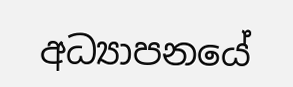අධ්‍යාපනයේ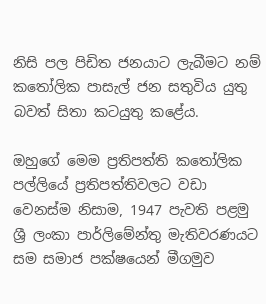නිසි පල පිඩිත ජනයාට ලැබීමට නම් කතෝලික පාසැල් ජන සතුවිය යුතු බවත් සිතා කටයුතු කළේය.

ඔහුගේ මෙම ප්‍රතිපත්ති කතෝලික පල්ලියේ ප්‍රතිපත්තිවලට වඩා වෙනස්ම නිසාම, 1947 පැවති පළමු ශ්‍රී ලංකා පාර්ලිමේන්තු මැතිවරණයට සම සමාජ පක්ෂයෙන් මීගමුව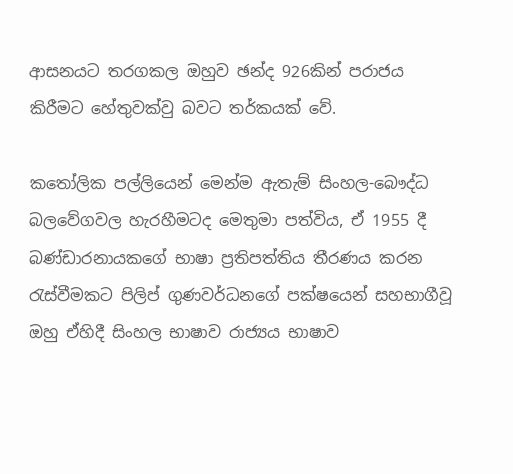ආසනයට තරගකල ඔහුව ඡන්ද 926කින් පරාජය කිරීමට හේතුවක්වු බවට තර්කයක් වේ.

කතෝලික පල්ලියෙන් මෙන්ම ඇතැම් සිංහල-බෞද්ධ බලවේගවල හැරහීමටද මෙතුමා පත්විය, ඒ 1955 දී බණ්ඩාරනායකගේ භාෂා ප්‍රතිපත්තිය තීරණය කරන රැස්වීමකට පිලිප් ගුණවර්ධනගේ පක්ෂයෙන් සහභාගීවූ ඔහු ඒහිදී සිංහල භාෂාව රාජ්‍යය භාෂාව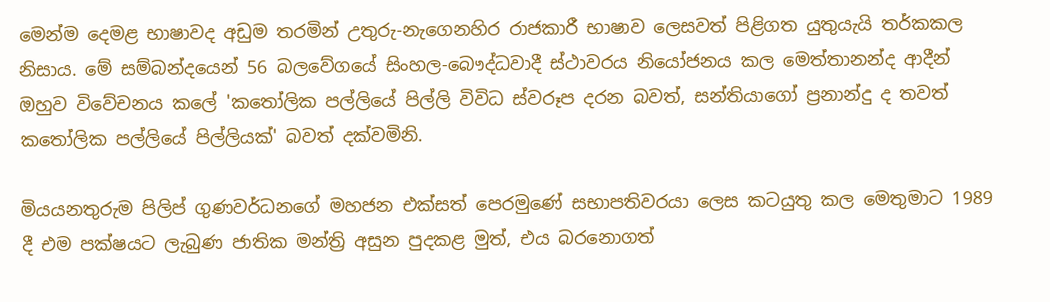මෙන්ම දෙමළ භාෂාවද අඩුම තරමින් උතුරු-නැගෙනහිර රාජකාරී භාෂාව ලෙසවත් පිළිගත යුතුයැයි තර්කකල නිසාය. මේ සම්බන්දයෙන් 56 බලවේගයේ සිංහල-බෞද්ධවාදී ස්ථාවරය නියෝජනය කල මෙත්තානන්ද ආදීන් ඔහුව විවේචනය කලේ 'කතෝලික පල්ලියේ පිල්ලි විවිධ ස්වරූප දරන බවත්, සන්තියාගෝ ප්‍රනාන්දු ද තවත් කතෝලික පල්ලියේ පිල්ලියක්' බවත් දක්වමිනි.

මියයනතුරුම පිලිප් ගුණවර්ධනගේ මහජන එක්සත් පෙරමුණේ සභාපතිවරයා ලෙස කටයුතු කල මෙතුමාට 1989 දී එම පක්ෂයට ලැබුණ ජාතික මන්ත්‍රි අසුන පුදකළ මුත්, එය බරනොගත්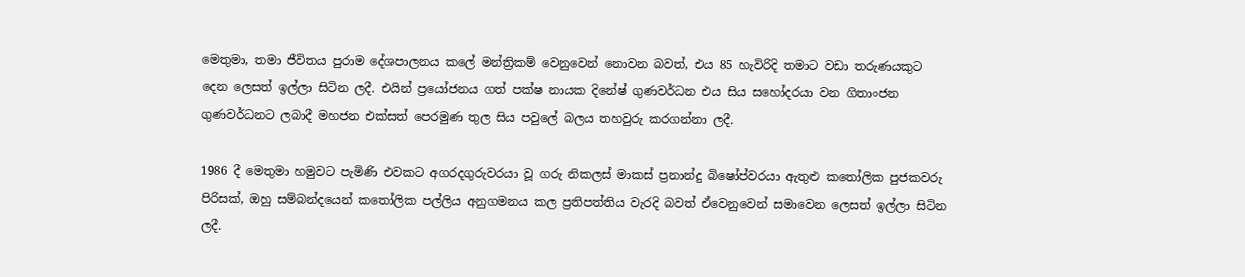මෙතුමා, තමා ජීවිතය පුරාම දේශපාලනය කලේ මන්ත්‍රිකම් වෙනුවෙන් නොවන බවත්, එය 85 හැවිරිදි තමාට වඩා තරුණයකුට දෙන ලෙසත් ඉල්ලා සිටින ලදී. එයින් ප්‍රයෝජනය ගත් පක්ෂ නායක දිනේෂ් ගුණවර්ධන එය සිය සහෝදරයා වන ගිතාංජන ගුණවර්ධනට ලබාදී මහජන එක්සත් පෙරමුණ තුල සිය පවුලේ බලය තහවුරු කරගන්නා ලදී.

1986 දී මෙතුමා හමුවට පැමිණි එවකට අගරදගුරුවරයා වූ ගරු නිකලස් මාකස් ප්‍රනාන්දු බිෂෝප්වරයා ඇතුළු කතෝලික පුජකවරු පිරිසක්, ඔහු සම්බන්දයෙන් කතෝලික පල්ලිය අනුගමනය කල ප්‍රතිපත්තිය වැරදි බවත් ඒවෙනුවෙන් සමාවෙන ලෙසත් ඉල්ලා සිටින ලදී.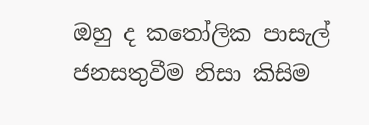ඔහු ද කතෝලික පාසැල් ජනසතුවීම නිසා කිසිම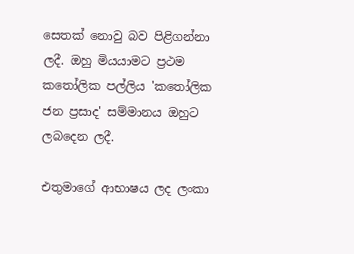සෙතක් නොවු බව පිළිගන්නා ලදී. ඔහු මියයාමට ප්‍රථම කතෝලික පල්ලිය 'කතෝලික ජන ප්‍රසාද' සම්මානය ඔහුට ලබදෙන ලදී.

එතුමාගේ ආභාෂය ලද ලංකා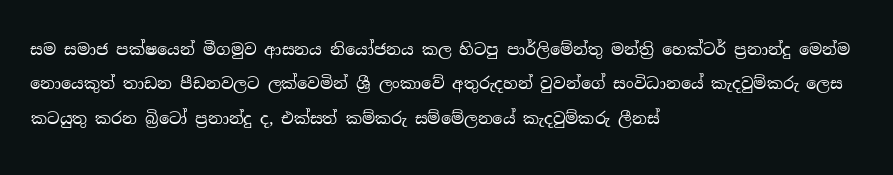සම සමාජ පක්ෂයෙන් මීගමුව ආසනය නියෝජනය කල හිටපු පාර්ලිමේන්තු මන්ත්‍රි හෙක්ටර් ප්‍රනාන්දු මෙන්ම නොයෙකුත් තාඩන පීඩනවලට ලක්වෙමින් ශ්‍රී ලංකාවේ අතුරුදහන් වුවන්ගේ සංවිධානයේ කැදවුම්කරු ලෙස කටයුතු කරන බ්‍රිටෝ ප්‍රනාන්දු ද, එක්සත් කම්කරු සම්මේලනයේ කැදවුම්කරු ලීනස්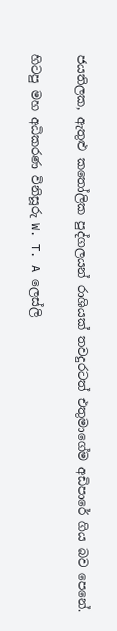ජයතිලක, ඇතුළු කතෝලික පුද්ගලයන් රාශියක් තවදුරටත් එතුමාගේම අඩිපාරේ ගිය බව පෙනේ.

හිටපු මහ අධිකරණ විනිසූරු W. T. A ලෙස්ලි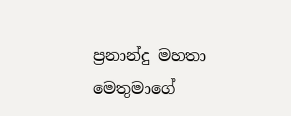ප්‍රනාන්දු මහතා මෙතුමාගේ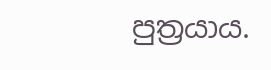පුත්‍රයාය.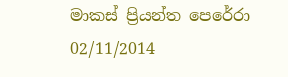මාකස් ප්‍රියන්ත පෙරේරා
02/11/2014